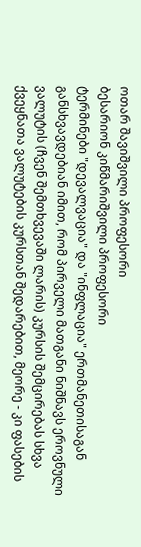ოთარ შავიშვილი პროფესორი
ბესარიონ კიწმარიშვილი პროფესორი
ტერმინები "დევალვაცია" და "ინფლაცია" ერთმანეთისაგან განსხვავდებიან იმით, რომ პირველი მათგანი ნიშნავს ეროვნული ვალუტის (ჩვენ შემთხვევაში ლარის) კურსის შემცირებას სხვა ქვეყნათა ვალუტების კურსთან შედარებით, მეორე - კი ფასების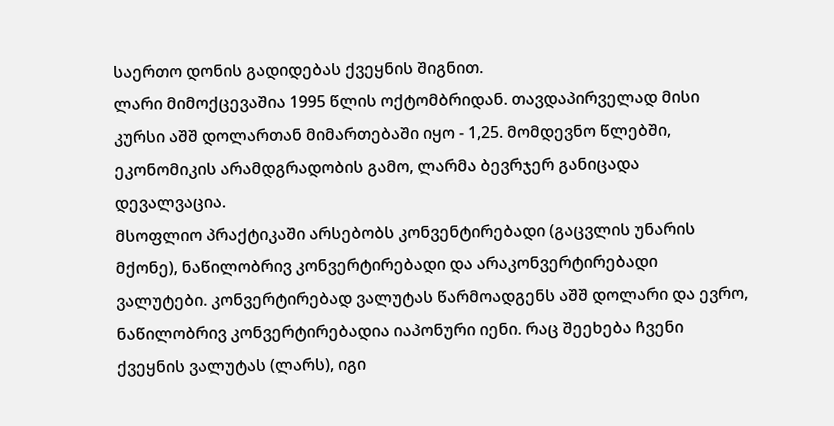საერთო დონის გადიდებას ქვეყნის შიგნით.
ლარი მიმოქცევაშია 1995 წლის ოქტომბრიდან. თავდაპირველად მისი კურსი აშშ დოლართან მიმართებაში იყო - 1,25. მომდევნო წლებში, ეკონომიკის არამდგრადობის გამო, ლარმა ბევრჯერ განიცადა დევალვაცია.
მსოფლიო პრაქტიკაში არსებობს კონვენტირებადი (გაცვლის უნარის მქონე), ნაწილობრივ კონვერტირებადი და არაკონვერტირებადი ვალუტები. კონვერტირებად ვალუტას წარმოადგენს აშშ დოლარი და ევრო, ნაწილობრივ კონვერტირებადია იაპონური იენი. რაც შეეხება ჩვენი ქვეყნის ვალუტას (ლარს), იგი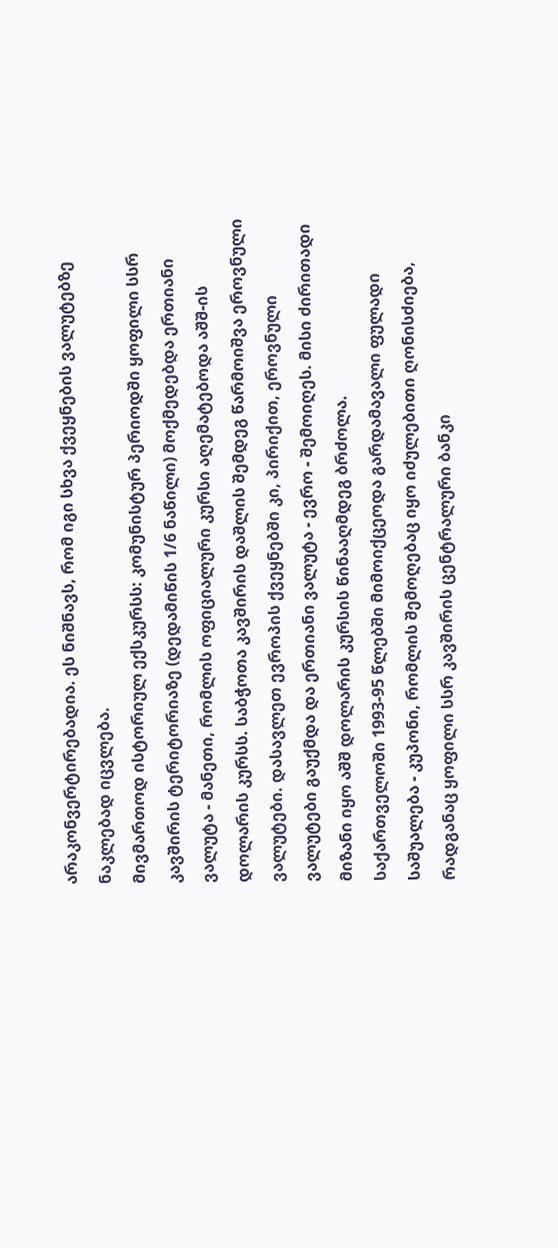არაკონვერტირებადია. ეს ნიშნავს, რომ იგი სხვა ქვეყნების ვალუტებზე ნაკლებად იცვლება.
მივმართოდ ისტორიულ ექსკურსს: კომუნისტურ პერიოდში ყოფილი სსრ კავშირის ტერიტორიაზე (დედამიწის 1/6 ნაწილი) მოქმედებდა ერთიანი ვალუტა - მანეთი, რომლის ოფიციალური კურსი აღემატებოდა აშშ-ის დოლარის კურსს. საბჭოთა კავშირის დაშლის შემდეგ წარმოიშვა ეროვნული ვალუტები. დასავლეთ ევროპის ქვეყნებში კი, პირიქით, ეროვნული ვალუტები გაუქმდა და ერთიანი ვალუტა - ევრო - შემოიღეს. მისი ძირითადი მიზანი იყო აშშ დოლარის კურსის წინააღმდეგ ბრძოლა.
საქართველოში 1993-95 წლებში მიმოიქცეოდა გარდამავალი ფულადი საშუალება - კუპონი, რომლის შემოღებაც იყო იძულებითი ღონისძიება, რადგანაც ყოფილი სსრ კავშირის ცენტრალური ბანკი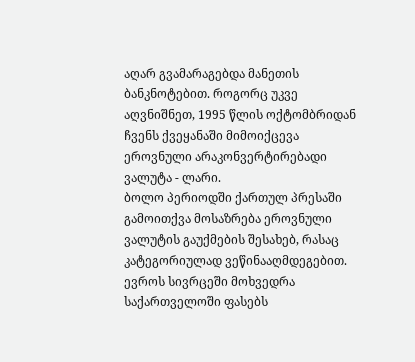აღარ გვამარაგებდა მანეთის ბანკნოტებით. როგორც უკვე აღვნიშნეთ, 1995 წლის ოქტომბრიდან ჩვენს ქვეყანაში მიმოიქცევა ეროვნული არაკონვერტირებადი ვალუტა - ლარი.
ბოლო პერიოდში ქართულ პრესაში გამოითქვა მოსაზრება ეროვნული ვალუტის გაუქმების შესახებ, რასაც კატეგორიულად ვეწინააღმდეგებით. ევროს სივრცეში მოხვედრა საქართველოში ფასებს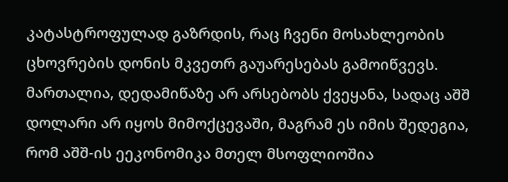კატასტროფულად გაზრდის, რაც ჩვენი მოსახლეობის ცხოვრების დონის მკვეთრ გაუარესებას გამოიწვევს.
მართალია, დედამიწაზე არ არსებობს ქვეყანა, სადაც აშშ დოლარი არ იყოს მიმოქცევაში, მაგრამ ეს იმის შედეგია, რომ აშშ-ის ეეკონომიკა მთელ მსოფლიოშია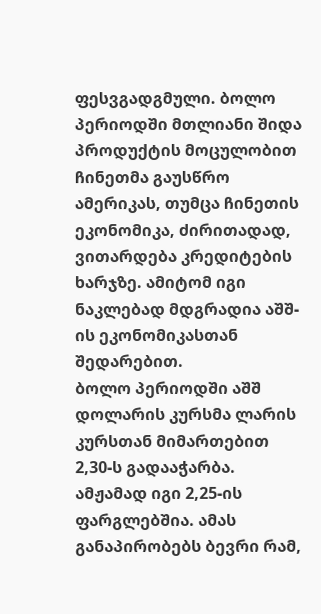ფესვგადგმული. ბოლო პერიოდში მთლიანი შიდა პროდუქტის მოცულობით ჩინეთმა გაუსწრო ამერიკას, თუმცა ჩინეთის ეკონომიკა, ძირითადად, ვითარდება კრედიტების ხარჯზე. ამიტომ იგი ნაკლებად მდგრადია აშშ-ის ეკონომიკასთან შედარებით.
ბოლო პერიოდში აშშ დოლარის კურსმა ლარის კურსთან მიმართებით 2,30-ს გადააჭარბა. ამჟამად იგი 2,25-ის ფარგლებშია. ამას განაპირობებს ბევრი რამ,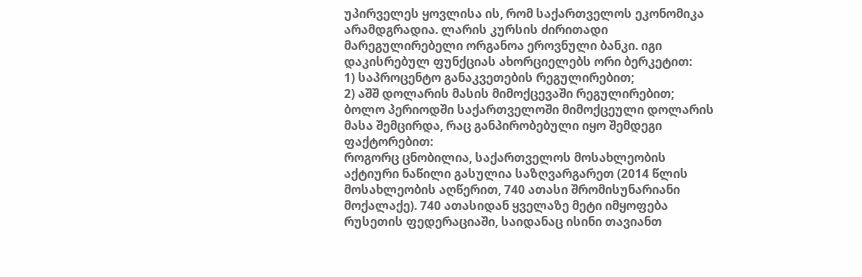უპირველეს ყოვლისა ის, რომ საქართველოს ეკონომიკა არამდგრადია. ლარის კურსის ძირითადი მარეგულირებელი ორგანოა ეროვნული ბანკი. იგი დაკისრებულ ფუნქციას ახორციელებს ორი ბერკეტით:
1) საპროცენტო განაკვეთების რეგულირებით;
2) აშშ დოლარის მასის მიმოქცევაში რეგულირებით;
ბოლო პერიოდში საქართველოში მიმოქცეული დოლარის მასა შემცირდა, რაც განპირობებული იყო შემდეგი ფაქტორებით:
როგორც ცნობილია, საქართველოს მოსახლეობის აქტიური ნაწილი გასულია საზღვარგარეთ (2014 წლის მოსახლეობის აღწერით, 740 ათასი შრომისუნარიანი მოქალაქე). 740 ათასიდან ყველაზე მეტი იმყოფება რუსეთის ფედერაციაში, საიდანაც ისინი თავიანთ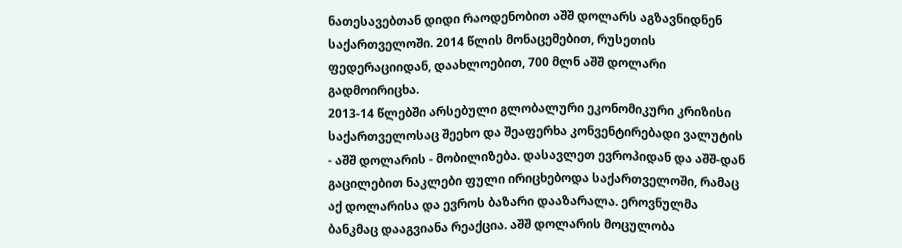ნათესავებთან დიდი რაოდენობით აშშ დოლარს აგზავნიდნენ საქართველოში. 2014 წლის მონაცემებით, რუსეთის ფედერაციიდან, დაახლოებით, 700 მლნ აშშ დოლარი გადმოირიცხა.
2013-14 წლებში არსებული გლობალური ეკონომიკური კრიზისი საქართველოსაც შეეხო და შეაფერხა კონვენტირებადი ვალუტის - აშშ დოლარის - მობილიზება. დასავლეთ ევროპიდან და აშშ-დან გაცილებით ნაკლები ფული ირიცხებოდა საქართველოში, რამაც აქ დოლარისა და ევროს ბაზარი დააზარალა. ეროვნულმა ბანკმაც დააგვიანა რეაქცია. აშშ დოლარის მოცულობა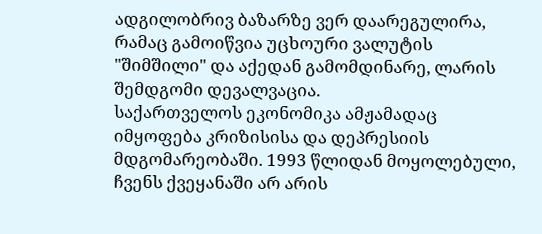ადგილობრივ ბაზარზე ვერ დაარეგულირა, რამაც გამოიწვია უცხოური ვალუტის "შიმშილი" და აქედან გამომდინარე, ლარის შემდგომი დევალვაცია.
საქართველოს ეკონომიკა ამჟამადაც იმყოფება კრიზისისა და დეპრესიის მდგომარეობაში. 1993 წლიდან მოყოლებული, ჩვენს ქვეყანაში არ არის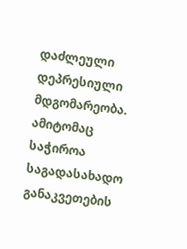დაძლეული დეპრესიული მდგომარეობა. ამიტომაც საჭიროა საგადასახადო განაკვეთების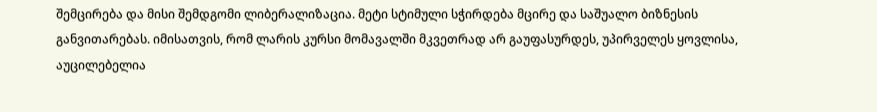შემცირება და მისი შემდგომი ლიბერალიზაცია. მეტი სტიმული სჭირდება მცირე და საშუალო ბიზნესის განვითარებას. იმისათვის, რომ ლარის კურსი მომავალში მკვეთრად არ გაუფასურდეს, უპირველეს ყოვლისა, აუცილებელია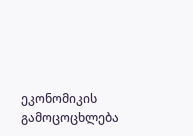ეკონომიკის გამოცოცხლება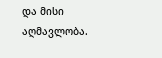და მისი აღმავლობა.